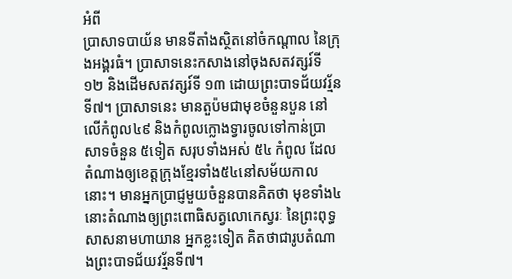អំពី
ប្រាសាទបាយ័ន មានទីតាំងស្ថិតនៅចំកណ្តាល នៃក្រុងអង្គរធំ។ ប្រាសាទនេះកសាងនៅចុងសតវត្សរ៍ទី ១២ និងដើមសតវត្សរ៍ទី ១៣ ដោយព្រះបាទជ័យវរ្ម័នទី៧។ ប្រាសាទនេះ មានតួប៉មជាមុខចំនួនបួន នៅលើកំពូល៤៩ និងកំពូលក្លោងទ្វារចូលទៅកាន់ប្រាសាទចំនួន ៥ទៀត សរុបទាំងអស់ ៥៤ កំពូល ដែលតំណាងឲ្យខេត្តក្រុងខ្មែរទាំង៥៤នៅសម័យកាលនោះ។ មានអ្នកប្រាជ្ញមួយចំនួនបានគិតថា មុខទាំង៤ នោះតំណាងឲ្យព្រះពោធិសត្វលោកេស្វរៈ នៃព្រះពុទ្ធសាសនាមហាយាន អ្នកខ្លះទៀត គិតថាជារូបតំណាងព្រះបាទជ័យវរ្ម័នទី៧។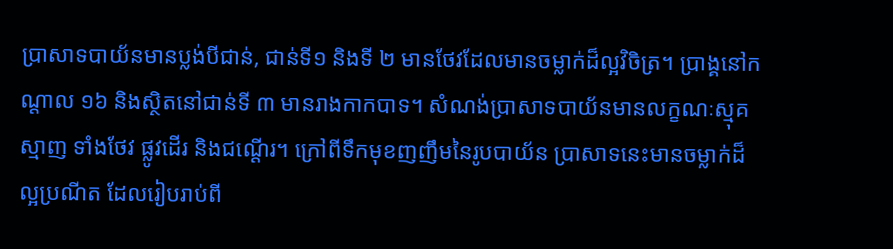ប្រាសាទបាយ័នមានប្លង់បីជាន់, ជាន់ទី១ និងទី ២ មានថែវដែលមានចម្លាក់ដ៏ល្អវិចិត្រ។ ប្រាង្គនៅកណ្តាល ១៦ និងស្ថិតនៅជាន់ទី ៣ មានរាងកាកបាទ។ សំណង់ប្រាសាទបាយ័នមានលក្ខណៈស្មុគស្មាញ ទាំងថែវ ផ្លូវដើរ និងជណ្តើរ។ ក្រៅពីទឹកមុខញញឹមនៃរូបបាយ័ន ប្រាសាទនេះមានចម្លាក់ដ៏ល្អប្រណីត ដែលរៀបរាប់ពី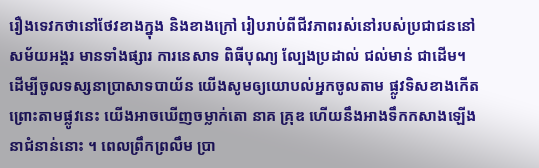រឿងទេវកថានៅថែវខាងក្នុង និងខាងក្រៅ រៀបរាប់ពីជីវភាពរស់នៅរបស់ប្រជាជននៅសម័យអង្គរ មានទាំងផ្សារ ការនេសាទ ពិធីបុណ្យ ល្បែងប្រដាល់ ជល់មាន់ ជាដើម។
ដើម្បីចូលទស្សនាប្រាសាទបាយ័ន យើងសូមឲ្យយោបល់អ្នកចូលតាម ផ្លូវទិសខាងកើត ព្រោះតាមផ្លូវនេះ យើងអាចឃើញចម្លាក់តោ នាគ គ្រុឌ ហើយនឹងអាងទឹកកសាងឡើងនាជំនាន់នោះ ។ ពេលព្រឹកព្រលឹម ប្រា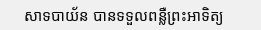សាទបាយ័ន បានទទួលពន្លឺព្រះអាទិត្យ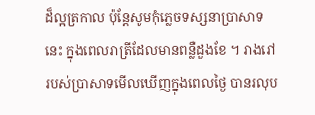ដ៏ល្អត្រកាល ប៉ុន្តែសូមកុំភ្លេចទស្សនាប្រាសាទនេះ ក្នុងពេលរាត្រីដែលមានពន្លឺដួងខែ ។ រាងរៅរបស់ប្រាសាទមើលឃើញក្នុងពេលថ្ងៃ បានរលុប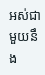អស់ជាមួយនឹង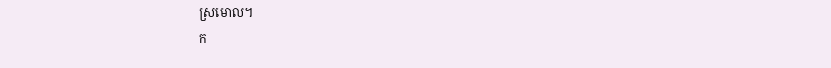ស្រមោល។
ក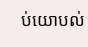ប់យោបល់